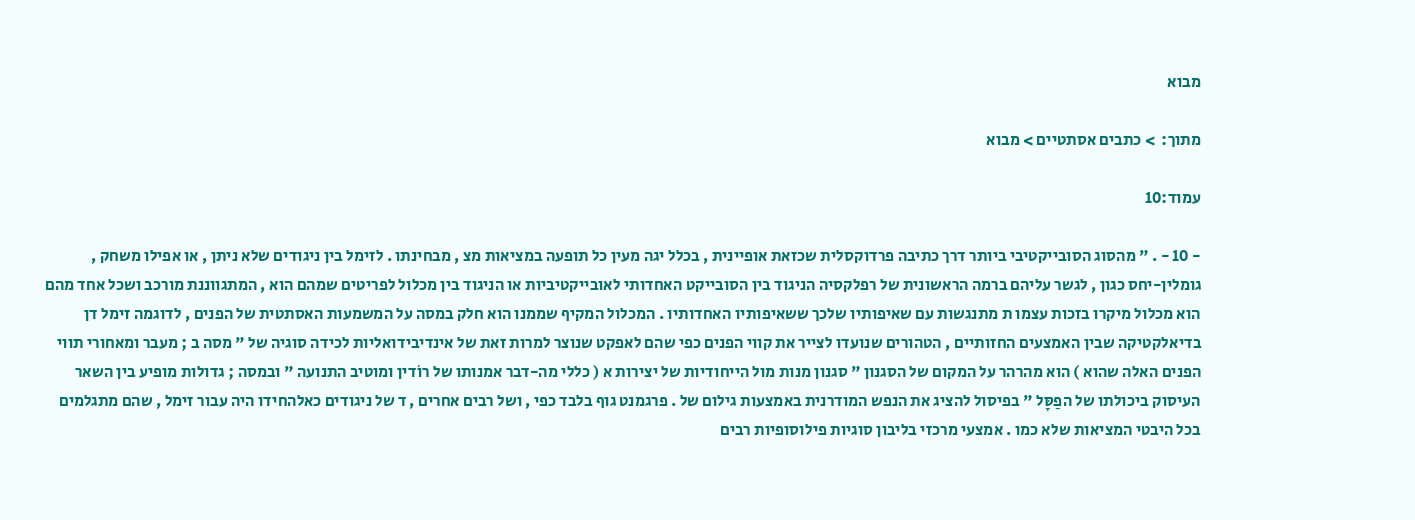מבוא

מתוך:  > כתבים אסתטיים > מבוא

עמוד:10

- 10 - . " מהסוג הסובייקטיבי ביותר דרך כתיבה פרדוקסלית שכזאת אופיינית , בכלל יגה מעין כל תופעה במציאות מצ , מבחינתו . לזימל בין ניגודים שלא ניתן , או אפילו משחק , גומלין-יחס כגון , לגשר עליהם ברמה הראשונית של רפלקסיה הניגוד בין הסובייקט האחדותי לאובייקטיביות או הניגוד בין מכלול לפריטים שמהם הוא , המתגווננת מורכב ושכל אחד מהם הוא מכלול מיקרו בזכות עצמו ת מתנגשות עם שאיפותיו שלכך ששאיפותיו האחדותיו . המכלול המקיף שממנו הוא חלק במסה על המשמעות האסתטית של הפנים , לדוגמה זימל דן בדיאלקטיקה שבין האמצעים החזותיים , הטהורים שנועדו לצייר את קווי הפנים כפי שהם לאפקט שנוצר למרות זאת של אינדיבידואליות לכידה סוגיה של " מסה ב ; מעבר ומאחורי תווי הפנים האלה שהוא ) הוא מהרהר על המקום של הסגנון " סגנון מנות מול הייחודיות של יצירות א ( כללי מה-דבר אמנותו של רוֹדין ומוטיב התנועה " ובמסה ; גדולות מופיע בין השאר העיסוק ביכולתו של הפַסָּל " בפיסול להציג את הנפש המודרנית באמצעות גילום של . פרגמנט גוף בלבד כפי , ושל רבים אחרים , ד של ניגודים כאלהחידו היה עבור זימל , שהם מתגלמים בכל היבטי המציאות שלא כמו . אמצעי מרכזי בליבון סוגיות פילוסופיות רבים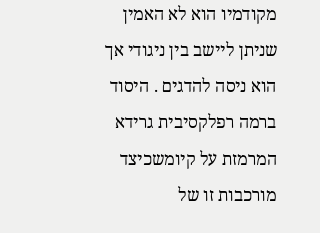מקודמיו הוא לא האמין שניתן ליישב בין ניגודי אך הוא ניסה להדגים . היסוד ברמה רפלקסיבית גרידא המרמזת על קיומשכיצד מורכבות זו של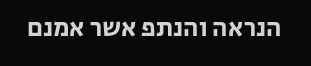הנראה והנתפ אשר אמנם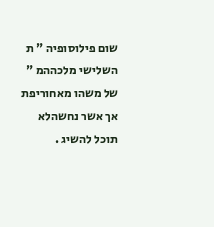שום פילוסופיה " ת השלישי מלכההמ " של משהו מאחוריפת אך אשר נחשהלא תוכל להשיג .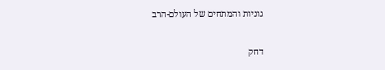גוניות והמתחים של העולם-הרב

דחק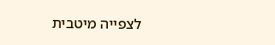לצפייה מיטבית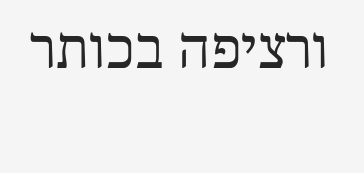ורציפה בכותר